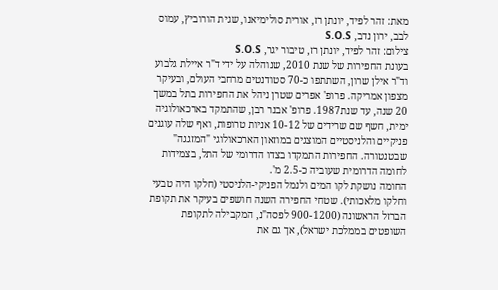מאת: זהר לפיד, יונתן רז, אורית סולימיאנו, שגית הורוביץ, עמוס לבב, ירון נדב, S.O.S
צילום: זהר לפיד, יונתן רז, טיבור יגר, S.O.S
בעונת החפירות של שנת 2010, שנוהלה על ידי ד"ר איילת גלבוע וד"ר אילן שרון, השתתפו כ-70 סטודנטים מרחבי העולם, ובעיקר מצפון אמריקה. פרופ' אפרים שטרן ניהל את החפירות בתל במשך 20 שנה, עד שנת1987. פרופ' אבנר רבן, שהתמקד בארכאולוגיה ימית, חשף שם שרידים של 10-12 אניות טרופות, ואף שלה עוגנים פניקיים והלניסטיים המוצגים במוזאון הארכאולוגי "המזגגה" שבטנטורה. החפירות התמקדו בצדו הדרומי של התל, בצמידות לחומה הדרומית שעוביה כ-2.5 מ'.
החומה נושקת לקו המים ולנמל הפניקי-הלניסטי (חלקו היה טבעי וחלקו מלאכותי). שטחי החפירה השנה חושפים בעיקר את תקופת הברזל הראשונה (900-1200 לפסה"נ, המקבילה לתקופת השופטים בממלכת ישראל), אך גם את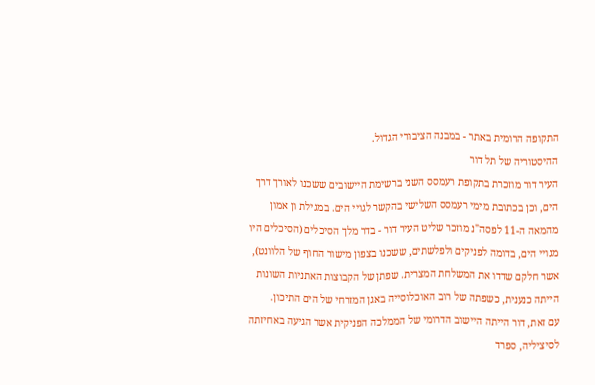התקופה הרומית באתר - במבנה הציבורי הגדול.
ההיסטוריה של תל דור
העיר דור מוזכרת בתקופת רעמסס השני ברשימת היישובים ששכנו לאורך דרך הים, וכן בכתובת מימי רעמסס השלישי בהקשר לגויי הים. במגילת ון אמון מהמאה ה-11 לפסה"נ מוזכר שליט העיר דור - בדר מלך הסיכלים (הסיכלים היו מגויי הים, בדומה לפניקים ולפלשתים, ששכנו בצפון מישור החוף של הלוונט), אשר חלקם שדדו את המשלחת המצרית. שפתן של הקבוצות האתניות השונות הייתה כנענית, כשפתה של רוב האוכלוסייה באגן המזרחי של הים התיכון.
עם זאת, דור הייתה היישוב הדרומי של הממלכה הפניקית אשר הגיעה באחיזתה לסיציליה, ספרד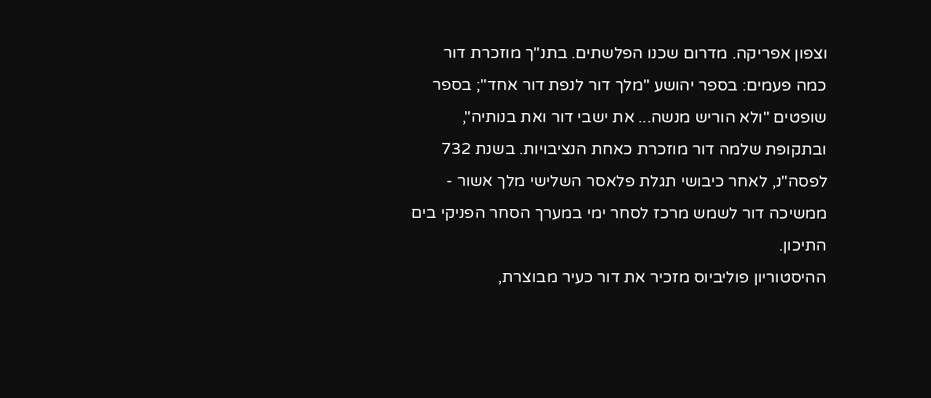וצפון אפריקה. מדרום שכנו הפלשתים. בתנ"ך מוזכרת דור כמה פעמים: בספר יהושע "מלך דור לנפת דור אחד"; בספר שופטים "ולא הוריש מנשה... את ישבי דור ואת בנותיה", ובתקופת שלמה דור מוזכרת כאחת הנציבויות. בשנת 732 לפסה"נ, לאחר כיבושי תגלת פלאסר השלישי מלך אשור - ממשיכה דור לשמש מרכז לסחר ימי במערך הסחר הפניקי בים התיכון.
ההיסטוריון פוליביוס מזכיר את דור כעיר מבוצרת,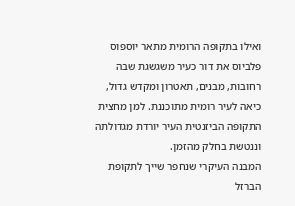ואילו בתקופה הרומית מתאר יוספוס פלביוס את דור כעיר משגשגת שבה רחובות, מבנים, תאטרון ומקדש גדול, כיאה לעיר רומית מתוכננת. למן מחצית התקופה הביזנטית העיר יורדת מגדולתה וננטשת בחלק מהזמן.
המבנה העיקרי שנחפר שייך לתקופת הברזל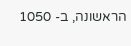הראשונה, ב- 1050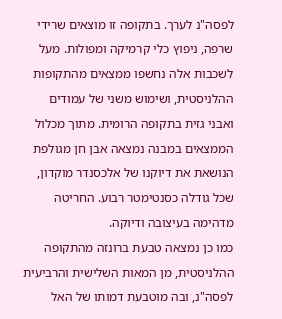לפסה"נ לערך. בתקופה זו מוצאים שרידי שרפה, ניפוץ כלי קרמיקה ומפולות. מעל לשכבות אלה נחשפו ממצאים מהתקופות ההלניסטית, ושימוש משני של עמודים ואבני גזית בתקופה הרומית. מתוך מכלול הממצאים במבנה נמצאה אבן חן מגולפת הנושאת את דיוקנו של אלכסנדר מוקדון, שכל גודלה כסנטימטר רבוע. החריטה מדהימה בעיצובה ודיוקה.
כמו כן נמצאה טבעת ברונזה מהתקופה ההלניסטית, מן המאות השלישית והרביעית לפסה"נ, ובה מוטבעת דמותו של האל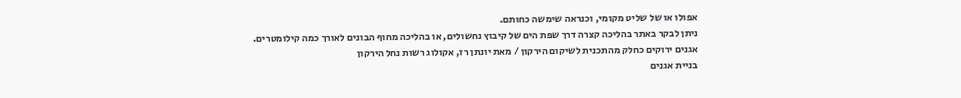אפולו או של שליט מקומי, וכנראה שימשה כחותם.
ניתן לבקר באתר בהליכה קצרה דרך שפת הים של קיבוץ נחשולים, או בהליכה מחוף הבונים לאורך כמה קילומטרים.
אגנים ירוקים כחלק מהתכנית לשיקום הירקון / מאת יונתן רז, אקולוג רשות נחל הירקון
בניית אגנים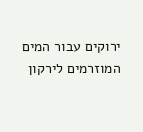ירוקים עבור המים המוזרמים לירקון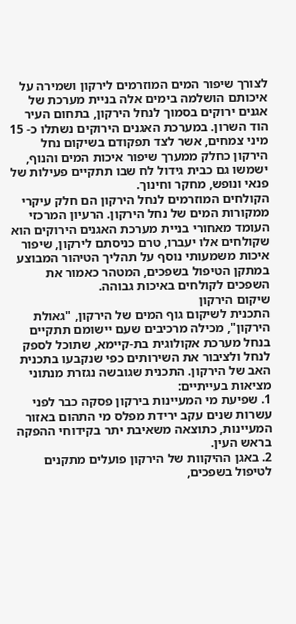לצורך שיפור המים המוזרמים לירקון ושמירה על איכותם הושלמה בימים אלה בניית מערכת של אגנים ירוקים בסמוך לנחל הירקון, בתחום העיר הוד השרון. במערכת האגנים הירוקים נשתלו כ- 15 מיני צמחים, אשר לצד תפקודם בשיקום נחל הירקון כחלק ממערך שיפור איכות המים והנוף, ישמשו גם כבית גידול לח שבו תתקיים פעילות של פנאי ונופש, מחקר וחינוך.
הקולחים המוזרמים לנחל הירקון הם חלק עיקרי ממקורות המים של נחל הירקון. הרעיון המרכזי העומד מאחורי בניית מערכת האגנים הירוקים הוא שקולחים אלו יעברו, טרם כניסתם לירקון, שיפור איכות משמעותי נוסף על תהליך הטיהור המבוצע במתקן הטיפול בשפכים, המטהר כאמור את השפכים לקולחים באיכות גבוהה.
שיקום הירקון
התכנית לשיקום גוף המים של הירקון, "גאולת הירקון", מכילה מרכיבים שעם יישומם תתקיים בנחל מערכת אקולוגית בת-קיימא, שתוכל לספק לנחל ולציבור את השירותים כפי שנקבעו בתכנית האב של הירקון. התכנית שגובשה נגזרת מנתוני מציאות בעייתיים:
1. שפיעת מי המעיינות בירקון פסקה כבר לפני עשרות שנים עקב ירידת מפלס מי התהום באזור המעיינות, כתוצאה משאיבת יתר בקידוחי ההפקה בראש העין.
2. באגן ההיקוות של הירקון פועלים מתקנים לטיפול בשפכים,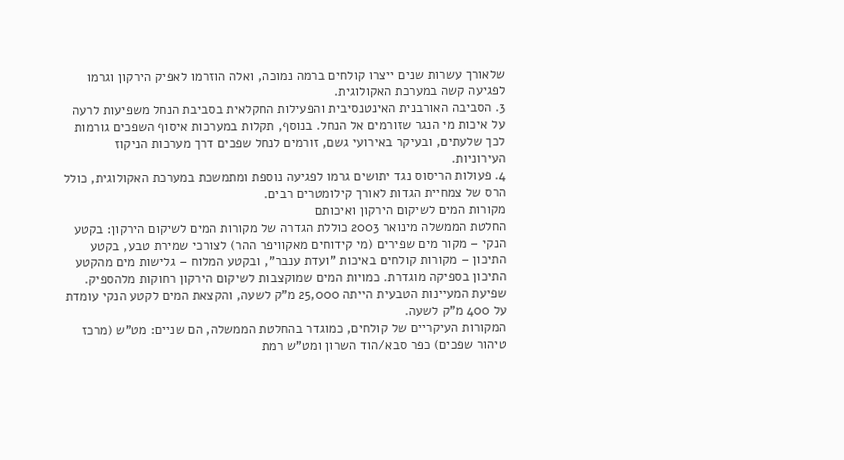שלאורך עשרות שנים ייצרו קולחים ברמה נמוכה, ואלה הוזרמו לאפיק הירקון וגרמו לפגיעה קשה במערכת האקולוגית.
3. הסביבה האורבנית האינטנסיבית והפעילות החקלאית בסביבת הנחל משפיעות לרעה על איכות מי הנגר שזורמים אל הנחל. בנוסף, תקלות במערכות איסוף השפכים גורמות לכך שלעתים, ובעיקר באירועי גשם, זורמים לנחל שפכים דרך מערכות הניקוז העירוניות.
4. פעולות הריסוס נגד יתושים גרמו לפגיעה נוספת ומתמשכת במערכת האקולוגית, כולל הרס של צמחיית הגדות לאורך קילומטרים רבים.
מקורות המים לשיקום הירקון ואיכותם
החלטת הממשלה מינואר 2003 כוללת הגדרה של מקורות המים לשיקום הירקון: בקטע הנקי – מקור מים שפירים (מי קידוחים מאקוויפר ההר) לצורכי שמירת טבע, בקטע התיכון – מקורות קולחים באיכות "ועדת ענבר", ובקטע המלוח – גלישות מים מהקטע התיכון בספיקה מוגדרת. כמויות המים שמוקצבות לשיקום הירקון רחוקות מלהספיק. שפיעת המעיינות הטבעית הייתה 25,000 מ"ק לשעה, והקצאת המים לקטע הנקי עומדת על 400 מ"ק לשעה.
המקורות העיקריים של קולחים, כמוגדר בהחלטת הממשלה, הם שניים: מט"ש (מרכז טיהור שפכים) כפר סבא/הוד השרון ומט"ש רמת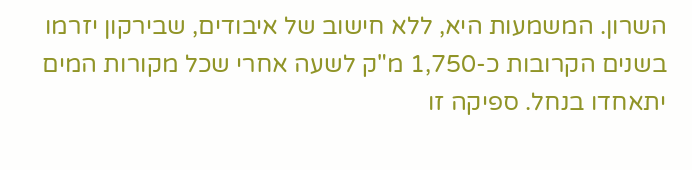השרון. המשמעות היא, ללא חישוב של איבודים, שבירקון יזרמו בשנים הקרובות כ-1,750 מ"ק לשעה אחרי שכל מקורות המים יתאחדו בנחל. ספיקה זו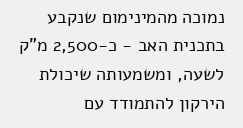נמוכה מהמינימום שנקבע בתכנית האב - כ-2,500 מ"ק לשעה, ומשמעותה שיכולת הירקון להתמודד עם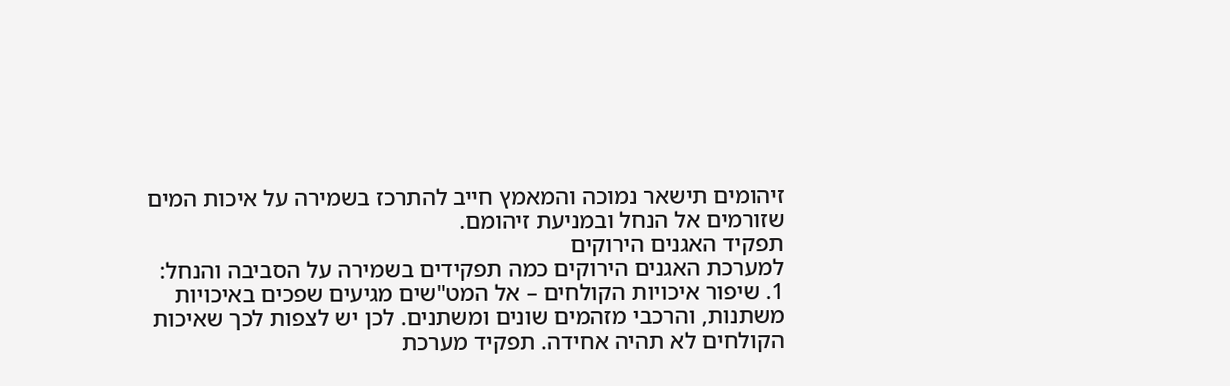זיהומים תישאר נמוכה והמאמץ חייב להתרכז בשמירה על איכות המים שזורמים אל הנחל ובמניעת זיהומם.
תפקיד האגנים הירוקים
למערכת האגנים הירוקים כמה תפקידים בשמירה על הסביבה והנחל:
1. שיפור איכויות הקולחים – אל המט"שים מגיעים שפכים באיכויות משתנות, והרכבי מזהמים שונים ומשתנים. לכן יש לצפות לכך שאיכות הקולחים לא תהיה אחידה. תפקיד מערכת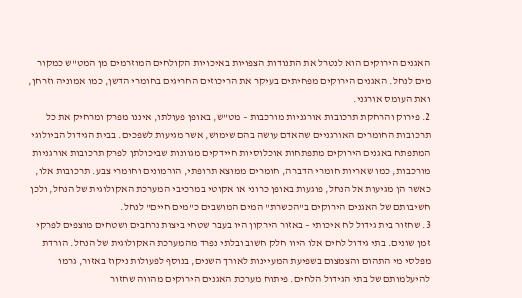האגנים הירוקים הוא לנטרל את התנודות הצפויות באיכויות הקולחים המוזרמים מן המט"ש כמקור מים לנחל. האגנים הירוקים מפחיתים בעיקר את הריכוזים החריגים בחומרי הדשן, כמו אמוניה וזרחן, ואת העומס אורגני.
2. פירוק והרחקת תרכובות אורגניות מורכבות – מט"ש, באופן פעולתו, איננו מפרק ומרחיק את כל תרכובות החומרים האורגניים שהאדם עושה בהם שימוש, אשר מגיעות לשפכים. בבית הגידול הביולוגי המתפתח באגנים הירוקים מתפתחות אוכלוסיות חיידקים מגוונות שביכולתן לפרק תרכובות אורגניות מורכבות, כמו שאריות חומרי הדברה, חומרים ממוצא תרופתי, הורמונים וחומרי צבע. תרכובות אלו, כאשר הן מגיעות אל הנחל, פוגעות באופן כרוני או אקוטי במרכיבי המערכת האקולוגית של הנחל, ולכן חשיבותם של האגנים הירוקים ב"הכשרת" המים המושבים כ"מים חיים" לנחל.
3. שחזור בית גידול לח איכותי – באזור הירקון היו בעבר שטחי ביצות נרחבים ושטחים מוצפים לפרקי זמן שונים. בתי גידול לחים אלו היוו חלק חשוב ובלתי נפרד מהמערכת האקולוגית של הנחל. הורדת מפלסי מי התהום והצמצום בשפיעת המעיינות לאורך השנים, בנוסף לפעולות ניקוז באזור, גרמו להיעלמותם של בתי הגידול הלחים. פיתוח מערכת האגנים הירוקים מהווה שחזור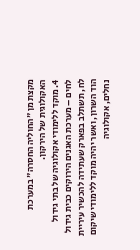מקצת מן "החוליה החסרה" במערכת האקולוגית של הירקון.
4. מוקד ללימודי אקולוגיה של בתי גידול לחים – מערכת האגנים הירוקים כבית גידול לח, תשתלב בפארק שעתידה להכשיר עיריית הוד השרון, ואשר יהיה מוקד ללימודי שיקום נחלים, אקולוגיה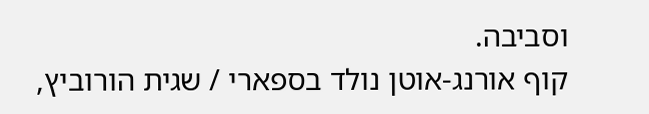וסביבה.
קוף אורנג-אוטן נולד בספארי / שגית הורוביץ,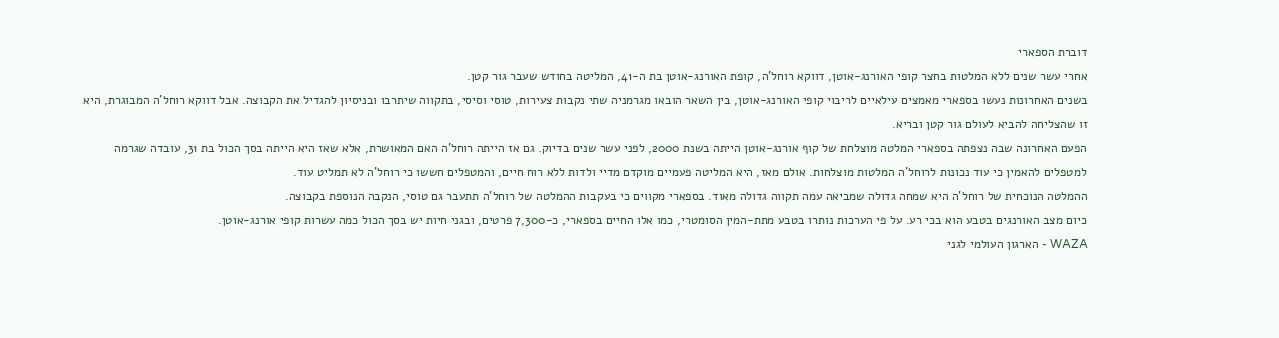דוברת הספארי
אחרי עשר שנים ללא המלטות בחצר קופי האורנג-אוטן, דווקא רוחל'ה, קופת האורנג-אוטן בת ה-41, המליטה בחודש שעבר גור קטן.
בשנים האחרונות נעשו בספארי מאמצים עילאיים לריבוי קופי האורנג-אוטן, בין השאר הובאו מגרמניה שתי נקבות צעירות, טוסי וסיסי, בתקווה שיתרבו ובניסיון להגדיל את הקבוצה. אבל דווקא רוחל'ה המבוגרת, היא זו שהצליחה להביא לעולם גור קטן ובריא.
הפעם האחרונה שבה נצפתה בספארי המלטה מוצלחת של קוף אורנג-אוטן הייתה בשנת 2000, לפני עשר שנים בדיוק. גם אז הייתה רוחל'ה האם המאושרת, אלא שאז היא הייתה בסך הכול בת 31, עובדה שגרמה למטפלים להאמין כי עוד נכונות לרוחל'ה המלטות מוצלחות. אולם מאז, היא המליטה פעמיים מוקדם מדיי ולדות ללא רוח חיים, והמטפלים חששו כי רוחל'ה לא תמליט עוד.
ההמלטה הנוכחית של רוחל'ה היא שמחה גדולה שמביאה עמה תקווה גדולה מאוד. בספארי מקווים כי בעקבות ההמלטה של רוחל'ה תתעבר גם טוסי, הנקבה הנוספת בקבוצה.
כיום מצב האורנגים בטבע הוא בכי רע. על פי הערכות נותרו בטבע מתת-המין הסומטרי, כמו אלו החיים בספארי, כ-7,300 פרטים, ובגני חיות יש בסך הכול כמה עשרות קופי אורנג-אוטן.
WAZA - הארגון העולמי לגני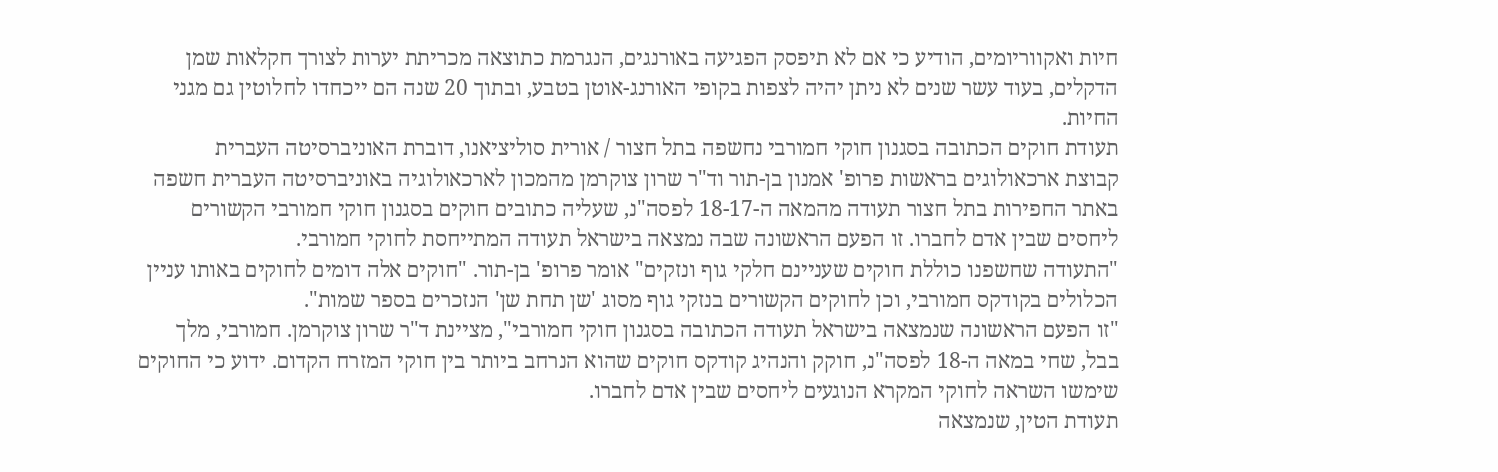חיות ואקווריומים, הודיע כי אם לא תיפסק הפגיעה באורנגים, הנגרמת כתוצאה מכריתת יערות לצורך חקלאות שמן הדקלים, בעוד עשר שנים לא ניתן יהיה לצפות בקופי האורנג-אוטן בטבע, ובתוך 20 שנה הם ייכחדו לחלוטין גם מגני החיות.
תעודת חוקים הכתובה בסגנון חוקי חמורבי נחשפה בתל חצור / אורית סוליציאנו, דוברת האוניברסיטה העברית
קבוצת ארכאולוגים בראשות פרופ' אמנון בן-תור וד"ר שרון צוקרמן מהמכון לארכאולוגיה באוניברסיטה העברית חשפה באתר החפירות בתל חצור תעודה מהמאה ה-18-17 לפסה"נ, שעליה כתובים חוקים בסגנון חוקי חמורבי הקשורים ליחסים שבין אדם לחברו. זו הפעם הראשונה שבה נמצאה בישראל תעודה המתייחסת לחוקי חמורבי.
"התעודה שחשפנו כוללת חוקים שעניינם חלקי גוף ונזקים" אומר פרופ' בן-תור. "חוקים אלה דומים לחוקים באותו עניין הכלולים בקודקס חמורבי, וכן לחוקים הקשורים בנזקי גוף מסוג 'שן תחת שן' הנזכרים בספר שמות".
"זו הפעם הראשונה שנמצאה בישראל תעודה הכתובה בסגנון חוקי חמורבי", מציינת ד"ר שרון צוקרמן. חמורבי, מלך בבל, שחי במאה ה-18 לפסה"נ, חוקק והנהיג קודקס חוקים שהוא הנרחב ביותר בין חוקי המזרח הקדום. ידוע כי החוקים שימשו השראה לחוקי המקרא הנוגעים ליחסים שבין אדם לחברו.
תעודת הטין, שנמצאה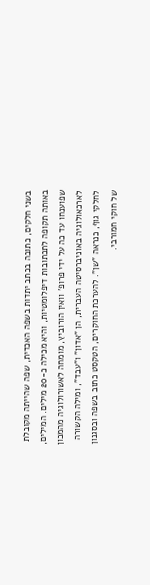בשני חלקים, כתובה בכתב יתדות בשפה האכדית, שפה שהייתה מקובלת באותה תקופה לתכתובות דיפלומטיות, והיא מכילה כ-20 מילים. המילים, שפוענחו עד כה על ידי פרופ' וואין הורוביץ, מומחה לאשורולוגיה מהמכון לארכאולוגיה באוניברסיטה העברית, הן "אדון" ו"עבד", ומילה הקשורה לחלקי גוף, כנראה "שן". להערכת החוקרים, הטקסט כתוב בשפה ובסגנון של חוקי חמורבי.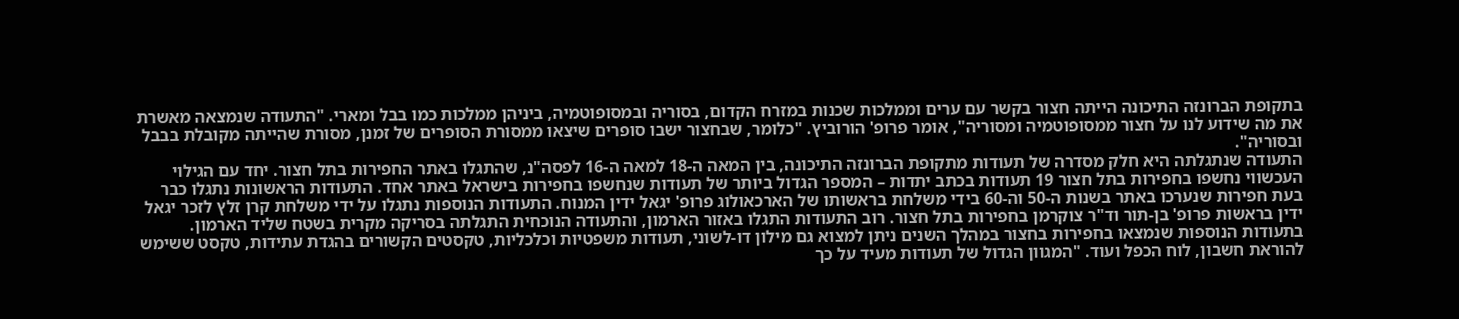בתקופת הברונזה התיכונה הייתה חצור בקשר עם ערים וממלכות שכנות במזרח הקדום, בסוריה ובמסופוטמיה, ביניהן ממלכות כמו בבל ומארי. "התעודה שנמצאה מאשרת את מה שידוע לנו על חצור ממסופוטמיה ומסוריה", אומר פרופ' הורוביץ. "כלומר, שבחצור ישבו סופרים שיצאו ממסורת הסופרים של זמנן, מסורת שהייתה מקובלת בבבל ובסוריה".
התעודה שנתגלתה היא חלק מסדרה של תעודות מתקופת הברונזה התיכונה, בין המאה ה-18 למאה ה-16 לפסה"נ, שהתגלו באתר החפירות בתל חצור. יחד עם הגילוי העכשווי נחשפו בחפירות בתל חצור 19 תעודות בכתב יתדות – המספר הגדול ביותר של תעודות שנחשפו בחפירות בישראל באתר אחד. התעודות הראשונות נתגלו כבר בעת חפירות שנערכו באתר בשנות ה-50 וה-60 בידי משלחת בראשותו של הארכאולוג פרופ' יגאל ידין המנוח. התעודות הנוספות נתגלו על ידי משלחת קרן זלץ לזכר יגאל ידין בראשות פרופ' בן-תור וד"ר צוקרמן בחפירות בתל חצור. רוב התעודות התגלו באזור הארמון, והתעודה הנוכחית התגלתה בסריקה מקרית בשטח שליד הארמון.
בתעודות הנוספות שנמצאו בחפירות בחצור במהלך השנים ניתן למצוא גם מילון דו-לשוני, תעודות משפטיות וכלכליות, טקסטים הקשורים בהגדת עתידות, טקסט ששימש להוראת חשבון, לוח הכפל ועוד. "המגוון הגדול של תעודות מעיד על כך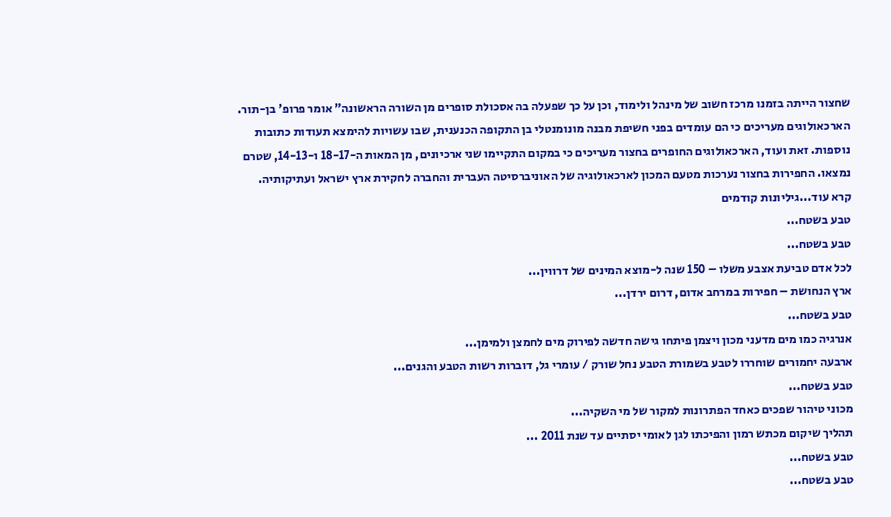שחצור הייתה בזמנו מרכז חשוב של מינהל ולימוד, וכן על כך שפעלה בה אסכולת סופרים מן השורה הראשונה" אומר פרופ' בן-תור.
הארכאולוגים מעריכים כי הם עומדים בפני חשיפת מבנה מונומנטלי בן התקופה הכנענית, שבו עשויות להימצא תעודות כתובות נוספות. זאת ועוד, הארכאולוגים החופרים בחצור מעריכים כי במקום התקיימו שני ארכיונים, מן המאות ה-18-17 ו-14-13, שטרם נמצאו. החפירות בחצור נערכות מטעם המכון לארכאולוגיה של האוניברסיטה העברית והחברה לחקירת ארץ ישראל ועתיקותיה.
קרא עוד...גיליונות קודמים
טבע בשטח...
טבע בשטח...
לכל אדם טביעת אצבע משלו – 150 שנה ל-מוצא המינים של דרווין...
ארץ הנחושת – חפירות במרחב אדום, דרום ירדן...
טבע בשטח...
אנרגיה כמו מים מדעני מכון ויצמן פיתחו גישה חדשה לפירוק מים לחמצן ולמימן...
ארבעה יחמורים שוחררו לטבע בשמורת הטבע נחל שורק / עומרי גל, דוברות רשות הטבע והגנים...
טבע בשטח...
מכוני טיהור שפכים כאחד הפתרונות למקור של מי השקיה...
תהליך שיקום מכתש רמון והפיכתו לגן לאומי יסתיים עד שנת 2011 ...
טבע בשטח...
טבע בשטח...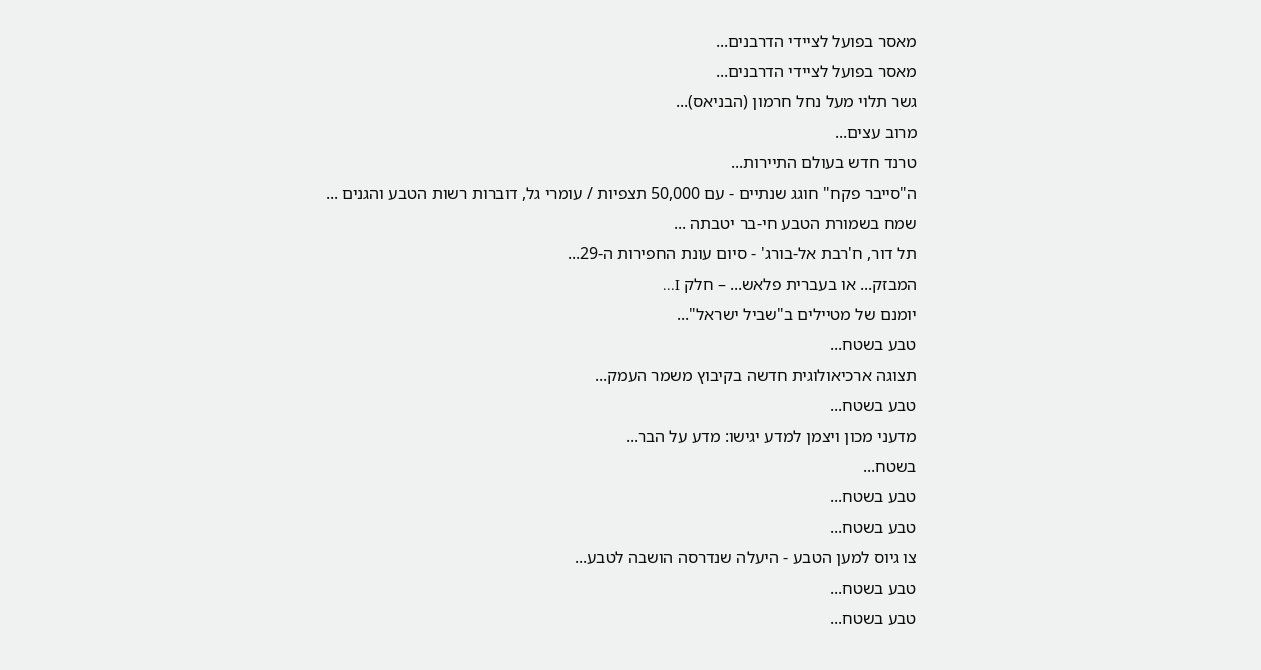מאסר בפועל לציידי הדרבנים...
מאסר בפועל לציידי הדרבנים...
גשר תלוי מעל נחל חרמון (הבניאס)...
מרוב עצים...
טרנד חדש בעולם התיירות...
ה"סייבר פקח" חוגג שנתיים - עם 50,000 תצפיות / עומרי גל, דוברות רשות הטבע והגנים ...
שמח בשמורת הטבע חי-בר יטבתה ...
תל דור, ח'רבת אל-בורג' - סיום עונת החפירות ה-29...
המבזק... או בעברית פלאש... – חלק I...
יומנם של מטיילים ב"שביל ישראל"...
טבע בשטח...
תצוגה ארכיאולוגית חדשה בקיבוץ משמר העמק...
טבע בשטח...
מדעני מכון ויצמן למדע יגישו: מדע על הבר...
בשטח...
טבע בשטח...
טבע בשטח...
צו גיוס למען הטבע - היעלה שנדרסה הושבה לטבע...
טבע בשטח...
טבע בשטח...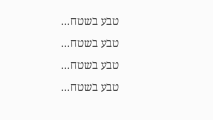טבע בשטח...
טבע בשטח...
טבע בשטח...
טבע בשטח...